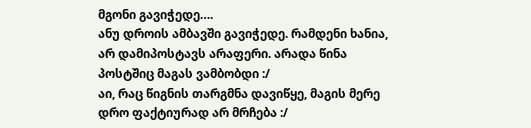მგონი გავიჭედე….
ანუ დროის ამბავში გავიჭედე. რამდენი ხანია, არ დამიპოსტავს არაფერი. არადა წინა პოსტშიც მაგას ვამბობდი :/
აი, რაც წიგნის თარგმნა დავიწყე, მაგის მერე დრო ფაქტიურად არ მრჩება :/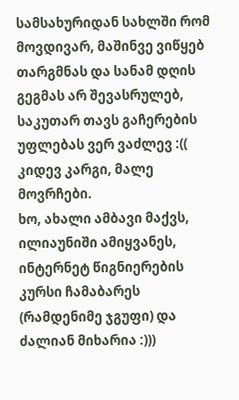სამსახურიდან სახლში რომ მოვდივარ, მაშინვე ვიწყებ თარგმნას და სანამ დღის გეგმას არ შევასრულებ, საკუთარ თავს გაჩერების უფლებას ვერ ვაძლევ :(( კიდევ კარგი, მალე მოვრჩები.
ხო, ახალი ამბავი მაქვს, ილიაუნიში ამიყვანეს, ინტერნეტ წიგნიერების კურსი ჩამაბარეს (რამდენიმე ჯგუფი) და ძალიან მიხარია :)))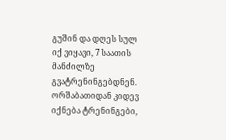გუშინ და დღეს სულ იქ ვიყავი, 7 საათის მანძილზე გვატრენინგებდნენ. ორშაბათიდან კიდევ იქნება ტრენინგები,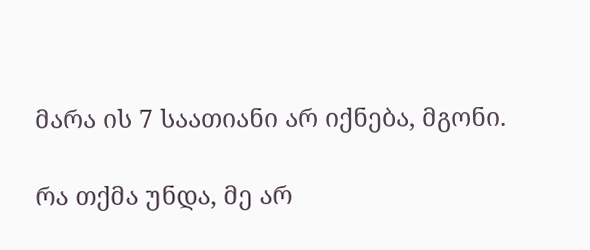მარა ის 7 საათიანი არ იქნება, მგონი.

რა თქმა უნდა, მე არ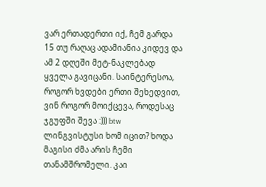ვარ ერთადერთი იქ, ჩემ გარდა 15 თუ რაღაც ადამიანია კიდევ და ამ 2 დღეში მეტ-ნაკლებად ყველა გავიცანი. საინტერესოა, როგორ ხვდები ერთი შეხედვით, ვინ როგორ მოიქცევა, როდესაც ჯგუფში შევა :))) btw ლინგვისტუსი ხომ იცით? ხოდა მაგისი ძმა არის ჩემი თანამშრომელი. კაი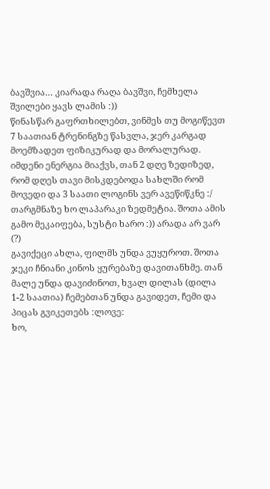ბავშვია… კიარადა რაღა ბავშვი, ჩემხელა შვილები ყავს ლამის :))
წინასწარ გაფრთხილებთ, ვინმეს თუ მოგიწევთ 7 საათიან ტრენინგზე წასვლა, ჯერ კარგად მოემზადეთ ფიზიკურად და მორალურად. იმდენი ენერგია მიაქვს, თან 2 დღე ზედიზედ, რომ დღეს თავი მისკდებოდა სახლში რომ მოვედი და 3 საათი ლოგინს ვერ ავეწიწკნე :/ თარგმნაზე ხო ლაპარაკი ზედმეტია. შოთა ამის გამო მეკაიფება, სუსტი ხარო :)) არადა არ ვარ (?)
გავიქეცი ახლა, ფილმს უნდა ვუყუროთ. შოთა ჯეკი ჩნიანი კინოს ყურებაზე დავითანხმე. თან მალე უნდა დავიძინოთ, ხვალ დილას (დილა 1-2 საათია) ჩემებთან უნდა გავიდეთ, ჩემი და პიცას გვიკეთებს :ლოვე:
ხო,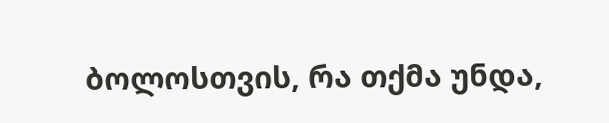ბოლოსთვის, რა თქმა უნდა,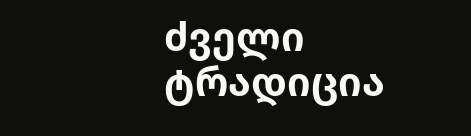ძველი ტრადიცია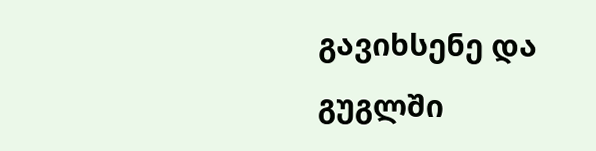გავიხსენე და გუგლში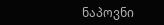ნაპოვნი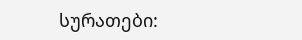სურათები: